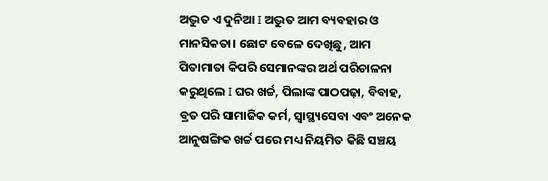ଅଦ୍ଭୁତ ଏ ଦୁନିଆ I ଅଦ୍ଭୁତ ଆମ ବ୍ୟବହାର ଓ ମାନସିକତା। ଛୋଟ ବେଳେ ଦେଖିଛୁ, ଆମ ପିତାମାତା କିପରି ସେମାନଙ୍କର ଅର୍ଥ ପରିଚାଳନା କରୁଥିଲେ I ଘର ଖର୍ଚ୍ଚ, ପିଲାଙ୍କ ପାଠପଢ଼ା, ବିବାହ, ବ୍ରତ ପରି ସାମାଜିକ କର୍ମ, ସ୍ବାସ୍ଥ୍ୟସେବା ଏବଂ ଅନେକ ଆନୁଷଙ୍ଗିକ ଖର୍ଚ୍ଚ ପରେ ମଧ୍ୟ ନିୟମିତ କିଛି ସଞ୍ଚୟ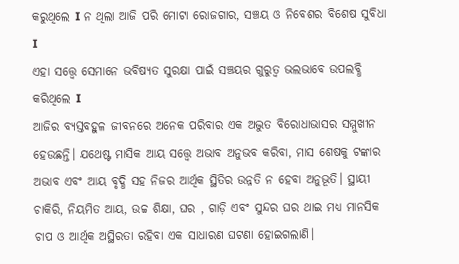କରୁଥିଲେ I ନ ଥିଲା ଆଜି ପରି ମୋଟା ରୋଜଗାର, ସଞ୍ଚୟ ଓ ନିବେଶର ବିଶେଷ ସୁବିଧା I
ଏହା ସତ୍ତ୍ୱେ ସେମାନେ ଭବିଷ୍ୟତ ସୁରକ୍ଷା ପାଇଁ ସଞ୍ଚୟର ଗୁରୁତ୍ୱ ଭଲଭାବେ ଉପଲବ୍ଧି କରିଥିଲେ I
ଆଜିର ବ୍ୟସ୍ତବହୁଳ ଜୀବନରେ ଅନେକ ପରିବାର ଏକ ଅଦ୍ଭୁତ ବିରୋଧାଭାସର ସମ୍ମୁଖୀନ ହେଉଛନ୍ତି। ଯଥେଷ୍ଟ ମାସିକ ଆୟ ସତ୍ତ୍ୱେ ଅଭାବ ଅନୁଭବ କରିବା, ମାସ ଶେଷକୁ ଟଙ୍କାର ଅଭାବ ଏବଂ ଆୟ ବୃଦ୍ଧି ସହ ନିଜର ଆର୍ଥିକ ସ୍ଥିତିର ଉନ୍ନତି ନ ହେବା ଅନୁଭୂତି। ସ୍ଥାୟୀ ଚାକିରି, ନିୟମିତ ଆୟ, ଉଚ୍ଚ ଶିକ୍ଷା, ଘର , ଗାଡ଼ି ଏବଂ ସୁନ୍ଦର ଘର ଥାଇ ମଧ୍ୟ ମାନସିକ ଚାପ ଓ ଆର୍ଥିକ ଅସ୍ଥିରତା ରହିବା ଏକ ସାଧାରଣ ଘଟଣା ହୋଇଗଲାଣି।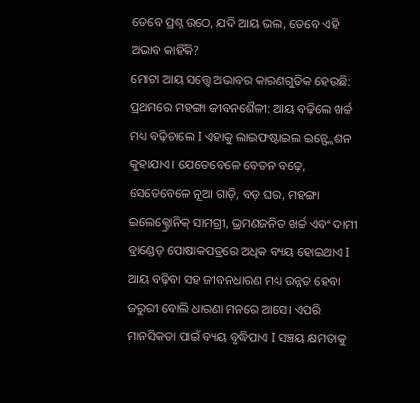ତେବେ ପ୍ରଶ୍ନ ଉଠେ, ଯଦି ଆୟ ଭଲ, ତେବେ ଏହି ଅଭାବ କାହିଁକି?
ମୋଟା ଆୟ ସତ୍ତ୍ୱେ ଅଭାବର କାରଣଗୁଡିକ ହେଉଛି: ପ୍ରଥମରେ ମହଙ୍ଗା ଜୀବନଶୈଳୀ: ଆୟ ବଢ଼ିଲେ ଖର୍ଚ୍ଚ ମଧ୍ୟ ବଢ଼ିଚାଲେ I ଏହାକୁ ଲାଇଫଷ୍ଟାଇଲ ଇନ୍ଫ୍ଲେଶନ କୁହାଯାଏ। ଯେତେବେଳେ ବେତନ ବଢ଼େ, ସେତେବେଳେ ନୂଆ ଗାଡ଼ି, ବଡ଼ ଘର, ମହଙ୍ଗା ଇଲେକ୍ଟ୍ରୋନିକ୍ ସାମଗ୍ରୀ, ଭ୍ରମଣଜନିତ ଖର୍ଚ୍ଚ ଏବଂ ଦାମୀ ବ୍ରାଣ୍ଡେଡ୍ ପୋଷାକପତ୍ରରେ ଅଧିକ ବ୍ୟୟ ହୋଇଥାଏ I ଆୟ ବଢ଼ିବା ସହ ଜୀବନଧାରଣ ମଧ୍ୟ ଉନ୍ନତ ହେବା ଜରୁରୀ ବୋଲି ଧାରଣା ମନରେ ଆସେ। ଏପରି ମାନସିକତା ପାଇଁ ବ୍ୟୟ ବୃଦ୍ଧିପାଏ I ସଞ୍ଚୟ କ୍ଷମତାକୁ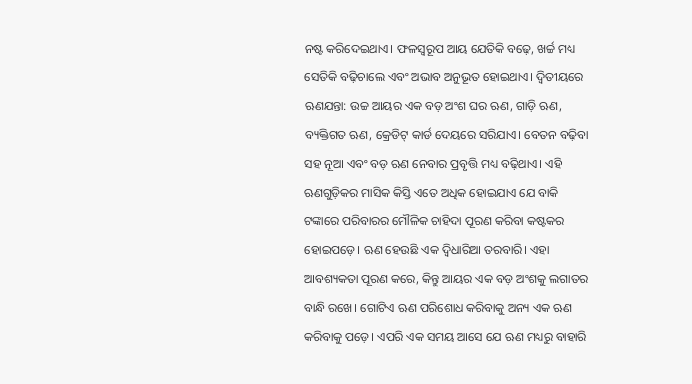ନଷ୍ଟ କରିଦେଇଥାଏ। ଫଳସ୍ବରୂପ ଆୟ ଯେତିକି ବଢ଼େ, ଖର୍ଚ୍ଚ ମଧ୍ୟ ସେତିକି ବଢ଼ିଚାଲେ ଏବଂ ଅଭାବ ଅନୁଭୂତ ହୋଇଥାଏ। ଦ୍ୱିତୀୟରେ ଋଣଯନ୍ତା: ଉଚ୍ଚ ଆୟର ଏକ ବଡ଼ ଅଂଶ ଘର ଋଣ, ଗାଡ଼ି ଋଣ, ବ୍ୟକ୍ତିଗତ ଋଣ, କ୍ରେଡିଟ୍ କାର୍ଡ ଦେୟରେ ସରିଯାଏ। ବେତନ ବଢ଼ିବା ସହ ନୂଆ ଏବଂ ବଡ଼ ଋଣ ନେବାର ପ୍ରବୃତ୍ତି ମଧ୍ୟ ବଢ଼ିଥାଏ। ଏହି ଋଣଗୁଡ଼ିକର ମାସିକ କିସ୍ତି ଏତେ ଅଧିକ ହୋଇଯାଏ ଯେ ବାକି ଟଙ୍କାରେ ପରିବାରର ମୌଳିକ ଚାହିଦା ପୂରଣ କରିବା କଷ୍ଟକର ହୋଇପଡ଼େ। ଋଣ ହେଉଛି ଏକ ଦ୍ୱିଧାରିଆ ତରବାରି। ଏହା ଆବଶ୍ୟକତା ପୂରଣ କରେ, କିନ୍ତୁ ଆୟର ଏକ ବଡ଼ ଅଂଶକୁ ଲଗାତର ବାନ୍ଧି ରଖେ। ଗୋଟିଏ ଋଣ ପରିଶୋଧ କରିବାକୁ ଅନ୍ୟ ଏକ ଋଣ କରିବାକୁ ପଡ଼େ। ଏପରି ଏକ ସମୟ ଆସେ ଯେ ଋଣ ମଧ୍ୟରୁ ବାହାରି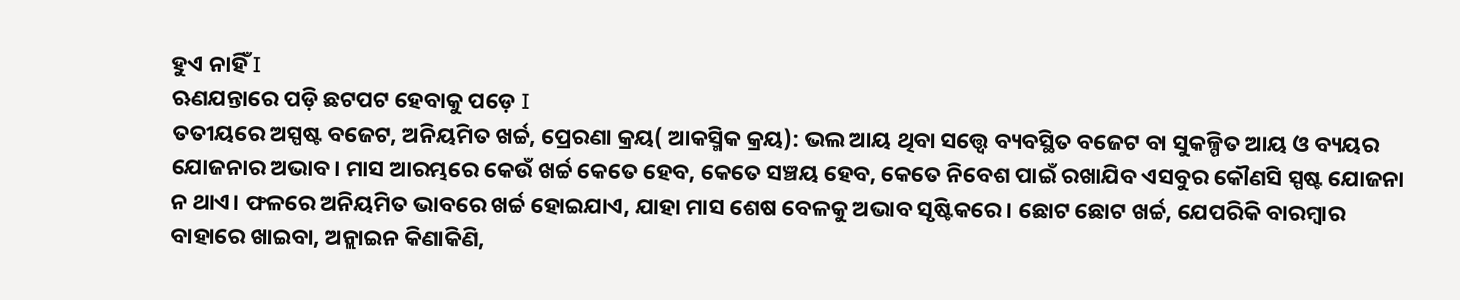ହୁଏ ନାହିଁ I
ଋଣଯନ୍ତାରେ ପଡ଼ି ଛଟପଟ ହେବାକୁ ପଡ଼େ I
ତତୀୟରେ ଅସ୍ପଷ୍ଟ ବଜେଟ, ଅନିୟମିତ ଖର୍ଚ୍ଚ, ପ୍ରେରଣା କ୍ରୟ( ଆକସ୍ମିକ କ୍ରୟ): ଭଲ ଆୟ ଥିବା ସତ୍ତ୍ୱେ ବ୍ୟବସ୍ଥିତ ବଜେଟ ବା ସୁକଳ୍ପିତ ଆୟ ଓ ବ୍ୟୟର ଯୋଜନାର ଅଭାବ। ମାସ ଆରମ୍ଭରେ କେଉଁ ଖର୍ଚ୍ଚ କେତେ ହେବ, କେତେ ସଞ୍ଚୟ ହେବ, କେତେ ନିବେଶ ପାଇଁ ରଖାଯିବ ଏସବୁର କୌଣସି ସ୍ପଷ୍ଟ ଯୋଜନା ନ ଥାଏ। ଫଳରେ ଅନିୟମିତ ଭାବରେ ଖର୍ଚ୍ଚ ହୋଇଯାଏ, ଯାହା ମାସ ଶେଷ ବେଳକୁ ଅଭାବ ସୃଷ୍ଟିକରେ। ଛୋଟ ଛୋଟ ଖର୍ଚ୍ଚ, ଯେପରିକି ବାରମ୍ବାର ବାହାରେ ଖାଇବା, ଅନ୍ଲାଇନ କିଣାକିଣି,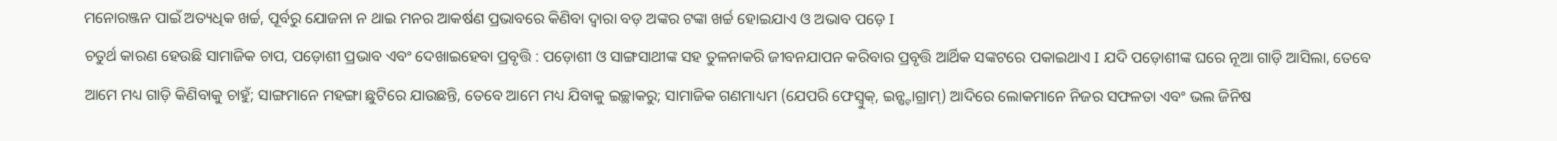ମନୋରଞ୍ଜନ ପାଇଁ ଅତ୍ୟଧିକ ଖର୍ଚ୍ଚ, ପୂର୍ବରୁ ଯୋଜନା ନ ଥାଇ ମନର ଆକର୍ଷଣ ପ୍ରଭାବରେ କିଣିବା ଦ୍ୱାରା ବଡ଼ ଅଙ୍କର ଟଙ୍କା ଖର୍ଚ୍ଚ ହୋଇଯାଏ ଓ ଅଭାବ ପଡ଼େ I
ଚତୁର୍ଥ କାରଣ ହେଉଛି ସାମାଜିକ ଚାପ, ପଡ଼ୋଶୀ ପ୍ରଭାବ ଏବଂ ଦେଖାଇହେବା ପ୍ରବୃତ୍ତି : ପଡ଼ୋଶୀ ଓ ସାଙ୍ଗସାଥୀଙ୍କ ସହ ତୁଳନାକରି ଜୀବନଯାପନ କରିବାର ପ୍ରବୃତ୍ତି ଆର୍ଥିକ ସଙ୍କଟରେ ପକାଇଥାଏ I ଯଦି ପଡ଼ୋଶୀଙ୍କ ଘରେ ନୂଆ ଗାଡ଼ି ଆସିଲା, ତେବେ ଆମେ ମଧ୍ୟ ଗାଡ଼ି କିଣିବାକୁ ଚାହୁଁ; ସାଙ୍ଗମାନେ ମହଙ୍ଗା ଛୁଟିରେ ଯାଉଛନ୍ତି, ତେବେ ଆମେ ମଧ୍ୟ ଯିବାକୁ ଇଚ୍ଛାକରୁ; ସାମାଜିକ ଗଣମାଧ୍ୟମ (ଯେପରି ଫେସ୍ବୁକ୍, ଇନ୍ଷ୍ଟାଗ୍ରାମ୍) ଆଦିରେ ଲୋକମାନେ ନିଜର ସଫଳତା ଏବଂ ଭଲ ଜିନିଷ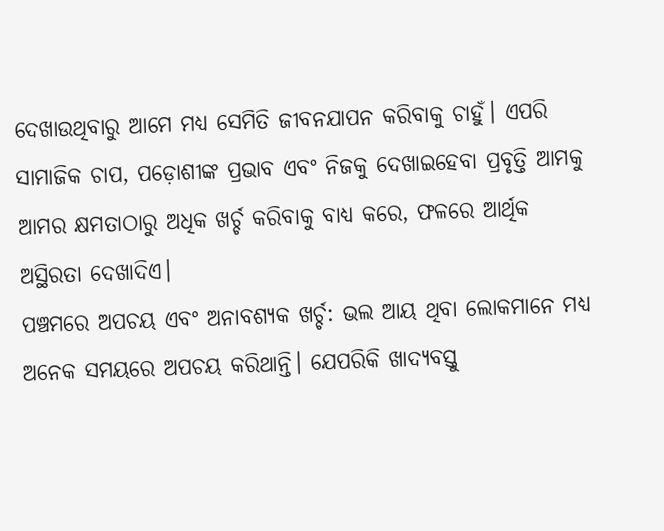ଦେଖାଉଥିବାରୁ ଆମେ ମଧ୍ୟ ସେମିତି ଜୀବନଯାପନ କରିବାକୁ ଚାହୁଁ। ଏପରି ସାମାଜିକ ଚାପ, ପଡ଼ୋଶୀଙ୍କ ପ୍ରଭାବ ଏବଂ ନିଜକୁ ଦେଖାଇହେବା ପ୍ରବୃତ୍ତି ଆମକୁ ଆମର କ୍ଷମତାଠାରୁ ଅଧିକ ଖର୍ଚ୍ଚ କରିବାକୁ ବାଧ୍ୟ କରେ, ଫଳରେ ଆର୍ଥିକ ଅସ୍ଥିରତା ଦେଖାଦିଏ।
ପଞ୍ଚମରେ ଅପଚୟ ଏବଂ ଅନାବଶ୍ୟକ ଖର୍ଚ୍ଚ: ଭଲ ଆୟ ଥିବା ଲୋକମାନେ ମଧ୍ୟ ଅନେକ ସମୟରେ ଅପଚୟ କରିଥାନ୍ତି। ଯେପରିକି ଖାଦ୍ୟବସ୍ତୁ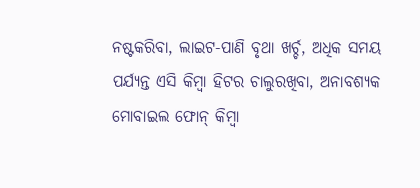ନଷ୍ଟକରିବା, ଲାଇଟ-ପାଣି ବୃଥା ଖର୍ଚ୍ଚ, ଅଧିକ ସମୟ ପର୍ଯ୍ୟନ୍ତ ଏସି କିମ୍ବା ହିଟର ଚାଲୁରଖିବା, ଅନାବଶ୍ୟକ ମୋବାଇଲ ଫୋନ୍ କିମ୍ବା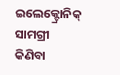ଇଲେକ୍ଟ୍ରୋନିକ୍ ସାମଗ୍ରୀ କିଣିବା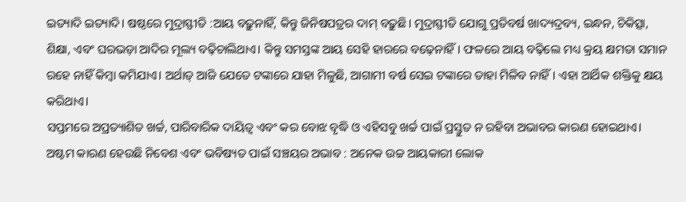ଇତ୍ୟାଦି ଇତ୍ୟାଦି। ଷଷ୍ଠରେ ମୁଦ୍ରାସ୍ଫୀତି :ଆୟ ବଢ଼ୁନାହିଁ, କିନ୍ତୁ ଜିନିଷପତ୍ରର ଦାମ୍ ବଢ଼ୁଛି। ମୁଦ୍ରାସ୍ଫୀତି ଯୋଗୁ ପ୍ରତିବର୍ଷ ଖାଦ୍ୟଦ୍ରବ୍ୟ, ଇନ୍ଧନ, ଚିକିତ୍ସା, ଶିକ୍ଷା, ଏବଂ ଘରଭଡ଼ା ଆଦିର ମୂଲ୍ୟ ବଢ଼ିଚାଲିଥାଏ। କିନ୍ତୁ ସମସ୍ତଙ୍କ ଆୟ ସେହି ହାରରେ ବଢ଼େନାହିଁ। ଫଳରେ ଆୟ ବଢ଼ିଲେ ମଧ୍ୟ କ୍ରୟ କ୍ଷମତା ସମାନ ରହେ ନାହିଁ କିମ୍ବା କମିଯାଏ। ଅର୍ଥାତ୍ ଆଜି ଯେତେ ଟଙ୍କାରେ ଯାହା ମିଳୁଛି, ଆଗାମୀ ବର୍ଷ ସେଇ ଟଙ୍କାରେ ତାହା ମିଳିବ ନାହିଁ। ଏହା ଆର୍ଥିକ ଶକ୍ତିକୁ କ୍ଷୟ କରିଥାଏ।
ସପ୍ତମରେ ଅପ୍ରତ୍ୟାଶିତ ଖର୍ଚ୍ଚ, ପାରିବାରିକ ଦାୟିତ୍ୱ ଏବଂ କର ବୋଝ ବୃଦ୍ଧି ଓ ଏହିସବୁ ଖର୍ଚ୍ଚ ପାଇଁ ପ୍ରସ୍ତୁତ ନ ରହିବା ଅଭାବର କାରଣ ହୋଇଥାଏ।
ଅଷ୍ଟମ କାରଣ ହେଉଛି ନିବେଶ ଏବଂ ଭବିଷ୍ୟତ ପାଇଁ ସଞ୍ଚୟର ଅଭାବ : ଅନେକ ଉଚ୍ଚ ଆୟକାରୀ ଲୋକ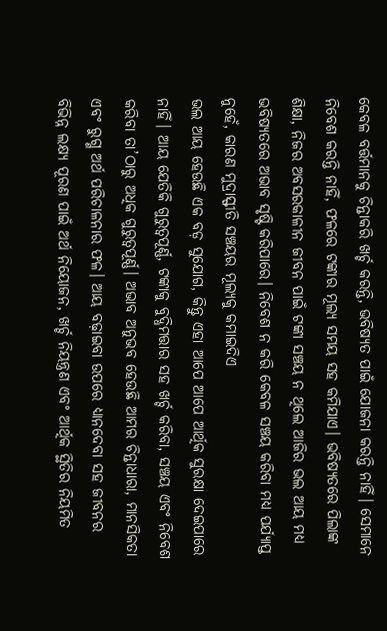କେବଳ ବର୍ତ୍ତମାନକୁ ଚିନ୍ତାକରି ଖର୍ଚ୍ଚ କରନ୍ତି, ଭବିଷ୍ୟତ ପାଇଁ ଯୋଜନା କରନ୍ତି ନାହିଁ। ସେମାନେ ନିବେଶ କରନ୍ତି ନାହିଁ, ଫଳରେ ଟଙ୍କାର ମୂଲ୍ୟ ସମୟ ସହ କମିଯାଏ। ଭବିଷ୍ୟତରେ ପିଲାଙ୍କ ଶିକ୍ଷା, ନିଜର ଅବସରକାଳୀନ ଜୀବନ ପାଇଁ ଟଙ୍କା ସଞ୍ଚୟ ନ ଥିଲେ ଆଜିର ଭଲ ଆୟ ମଧ୍ୟ ଭବିଷ୍ୟତରେ ଅଭାବ ସୃଷ୍ଟି କରିପାରେ। ନିବେଶ ନ କରି କେବଳ ସଞ୍ଚୟ କରିବା ମଧ୍ୟ ପର୍ଯ୍ୟାପ୍ତ ନୁହେଁ, କାରଣ ମୁଦ୍ରାସ୍ଫୀତି ସଞ୍ଚୟର ମୂଲ୍ୟକୁ କମାଇଦିଏ
ଭଲ ଆୟ ହେଉଛି ଏକ ବଡ଼ ସୁଯୋଗ, କିନ୍ତୁ ଏହା ଆପେ ଆପେ ଆର୍ଥିକ ସୁରକ୍ଷା ଦେଇପାରେ ନାହିଁ। ଆୟ ଯେତିକି ଗୁରୁତ୍ୱପୂର୍ଣ୍ଣ, ଟଙ୍କାକୁ ବୁଦ୍ଧିମତ୍ତାର ସହ ଖର୍ଚ୍ଚ କରିବା, ସଞ୍ଚୟ ଏବଂ ନିବେଶ କରିବା ତା’ଠାରୁ ଅଧିକ ଗୁରୁତ୍ୱପୂର୍ଣ୍ଣ। ଅଭାବ ଅନୁଭବ ହେଉଛି ଆମର ଚିନ୍ତାଧାରା, ମାନସିକତା ଏବଂ ରୁଗ୍ଣ ଅର୍ଥ ପରିଚାଳନାର ଫଳ। ଆୟ ବଢ଼ାଇବା ଉପରେ ଧ୍ୟାନଦେବା ସହ ଜୀବନର ବିଭିନ୍ନ ଲକ୍ଷ୍ୟ ପୂରଣ ପାଇଁ ଅର୍ଥ ନିୟୋଜନ, ଖର୍ଚ୍ଚ ନିୟନ୍ତ୍ରଣ ଏବଂ ଆର୍ଥିକ ସ୍ଥିତିର ନିୟମିତ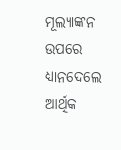ମୂଲ୍ୟାଙ୍କନ ଉପରେ ଧ୍ୟାନଦେଲେ ଆର୍ଥିକ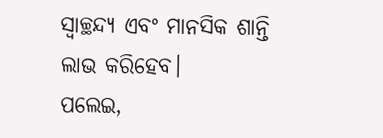ସ୍ବାଚ୍ଛନ୍ଦ୍ୟ ଏବଂ ମାନସିକ ଶାନ୍ତି ଲାଭ କରିହେବ।
ପଲେଇ,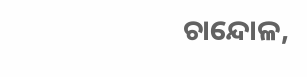ଚାନ୍ଦୋଳ,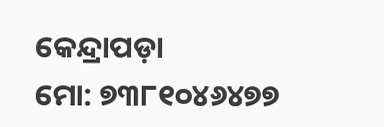କେନ୍ଦ୍ରାପଡ଼ା
ମୋ: ୭୩୮୧୦୪୬୪୭୭